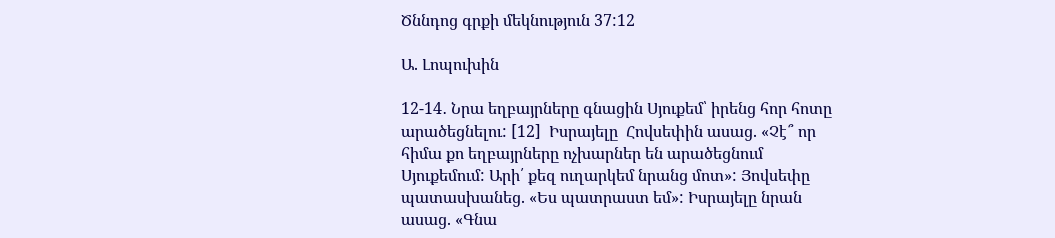Ծննդոց գրքի մեկնություն 37:12

Ա. Լոպուխին

12-14․ Նրա եղբայրները գնացին Սյուքեմ՝ իրենց հոր հոտը արածեցնելու: [12]  Իսրայելը  Հովսեփին ասաց. «Չէ՞ որ հիմա քո եղբայրները ոչխարներ են արածեցնում Սյուքեմում: Արի՛ քեզ ուղարկեմ նրանց մոտ»: Յովսեփը պատասխանեց. «Ես պատրաստ եմ»: Իսրայելը նրան  ասաց. «Գնա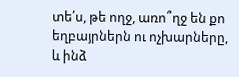տե՛ս, թե ողջ, առո՞ղջ են քո եղբայրներն ու ոչխարները, և ինձ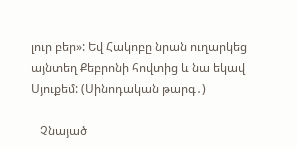լուր բեր»: Եվ Հակոբը նրան ուղարկեց այնտեղ Քեբրոնի հովտից և նա եկավ Սյուքեմ: (Սինոդական թարգ․)

   Չնայած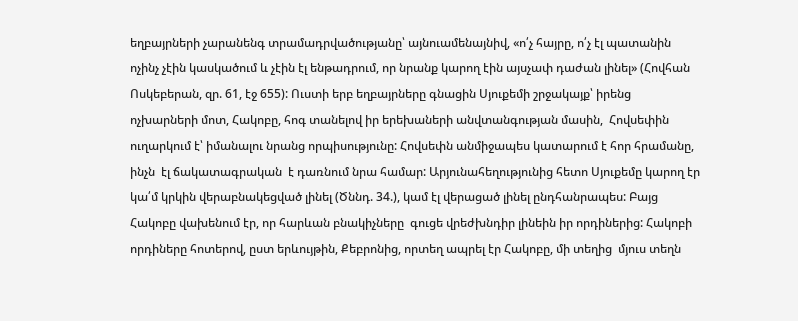եղբայրների չարանենգ տրամադրվածությանը՝ այնուամենայնիվ, «ո՛չ հայրը, ո՛չ էլ պատանին ոչինչ չէին կասկածում և չէին էլ ենթադրում, որ նրանք կարող էին այսչափ դաժան լինել» (Հովհան Ոսկեբերան, զր. 61, էջ 655): Ուստի երբ եղբայրները գնացին Սյուքեմի շրջակայք՝ իրենց ոչխարների մոտ, Հակոբը, հոգ տանելով իր երեխաների անվտանգության մասին,  Հովսեփին ուղարկում է՝ իմանալու նրանց որպիսությունը: Հովսեփն անմիջապես կատարում է հոր հրամանը, ինչն  էլ ճակատագրական  է դառնում նրա համար: Արյունահեղությունից հետո Սյուքեմը կարող էր կա՛մ կրկին վերաբնակեցված լինել (Ծննդ. 34.), կամ էլ վերացած լինել ընդհանրապես: Բայց Հակոբը վախենում էր, որ հարևան բնակիչները  գուցե վրեժխնդիր լինեին իր որդիներից: Հակոբի որդիները հոտերով, ըստ երևույթին, Քեբրոնից, որտեղ ապրել էր Հակոբը, մի տեղից  մյուս տեղն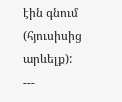էին գնում (հյուսիսից արևելք):
---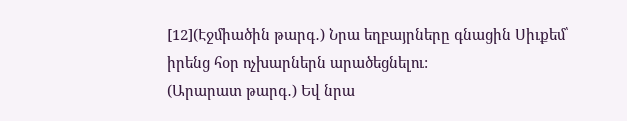[12](Էջմիածին թարգ․) Նրա եղբայրները գնացին Սիւքեմ՝ իրենց հօր ոչխարներն արածեցնելու:
(Արարատ թարգ․) Եվ նրա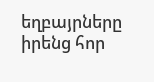եղբայրները իրենց հոր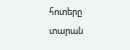հոտերը տարան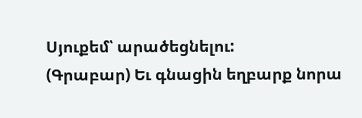Սյուքեմ՝ արածեցնելու:
(Գրաբար) Եւ գնացին եղբարք նորա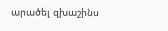արածել զխաշինս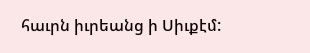հաւրն իւրեանց ի Սիւքէմ: